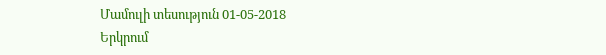Մամուլի տեսություն 01-05-2018
Երկրում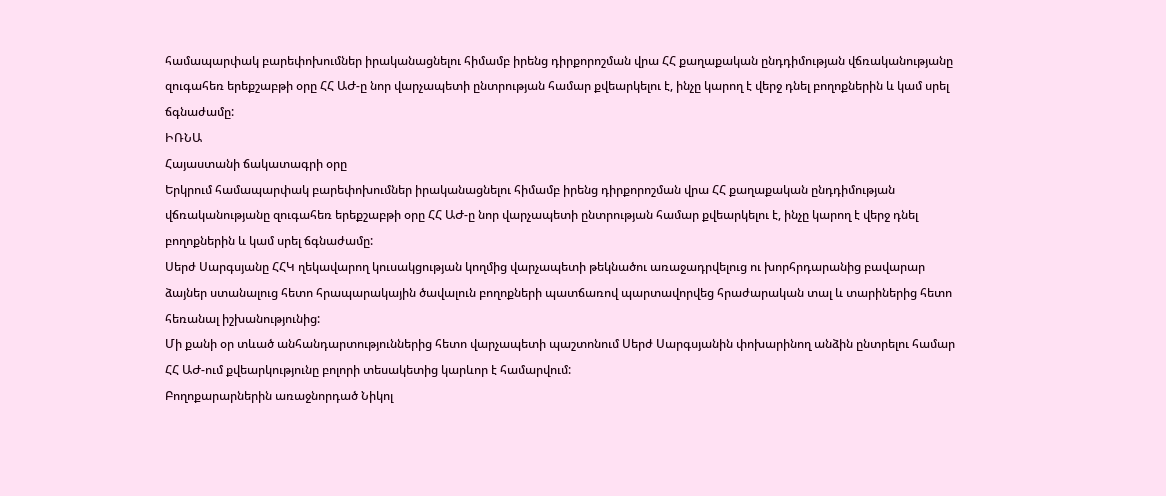համապարփակ բարեփոխումներ իրականացնելու հիմամբ իրենց դիրքորոշման վրա ՀՀ քաղաքական ընդդիմության վճռականությանը զուգահեռ երեքշաբթի օրը ՀՀ ԱԺ-ը նոր վարչապետի ընտրության համար քվեարկելու է, ինչը կարող է վերջ դնել բողոքներին և կամ սրել ճգնաժամը:
ԻՌՆԱ
Հայաստանի ճակատագրի օրը
Երկրում համապարփակ բարեփոխումներ իրականացնելու հիմամբ իրենց դիրքորոշման վրա ՀՀ քաղաքական ընդդիմության վճռականությանը զուգահեռ երեքշաբթի օրը ՀՀ ԱԺ-ը նոր վարչապետի ընտրության համար քվեարկելու է, ինչը կարող է վերջ դնել բողոքներին և կամ սրել ճգնաժամը:
Սերժ Սարգսյանը ՀՀԿ ղեկավարող կուսակցության կողմից վարչապետի թեկնածու առաջադրվելուց ու խորհրդարանից բավարար ձայներ ստանալուց հետո հրապարակային ծավալուն բողոքների պատճառով պարտավորվեց հրաժարական տալ և տարիներից հետո հեռանալ իշխանությունից:
Մի քանի օր տևած անհանդարտություններից հետո վարչապետի պաշտոնում Սերժ Սարգսյանին փոխարինող անձին ընտրելու համար ՀՀ ԱԺ-ում քվեարկությունը բոլորի տեսակետից կարևոր է համարվում:
Բողոքարարներին առաջնորդած Նիկոլ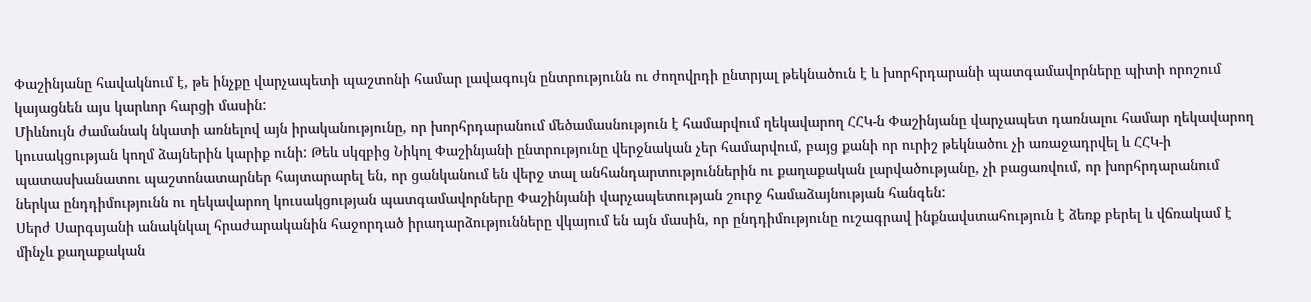Փաշինյանը հավակնում է, թե ինչքը վարչապետի պաշտոնի համար լավագույն ընտրությունն ու ժողովրդի ընտրյալ թեկնածուն է և խորհրդարանի պատգամավորները պիտի որոշում կայացնեն այս կարևոր հարցի մասին:
Միևնույն ժամանակ նկատի առնելով այն իրականությունը, որ խորհրդարանում մեծամասնություն է համարվում ղեկավարող ՀՀԿ-ն Փաշինյանը վարչապետ դառնալու համար ղեկավարող կուսակցության կողմ ձայներին կարիք ունի: Թեև սկզբից Նիկոլ Փաշինյանի ընտրությունը վերջնական չեր համարվում, բայց քանի որ ուրիշ թեկնածու չի առաջադրվել և ՀՀԿ-ի պատասխանատու պաշտոնատարներ հայտարարել են, որ ցանկանում են վերջ տալ անհանդարտություններին ու քաղաքական լարվածությանը, չի բացառվում, որ խորհրդարանում ներկա ընդդիմությունն ու ղեկավարող կուսակցության պատգամավորները Փաշինյանի վարչապետության շուրջ համաձայնության հանգեն:
Սերժ Սարգսյանի անակնկալ հրաժարականին հաջորդած իրադարձությունները վկայում են այն մասին, որ ընդդիմությունը ուշագրավ ինքնավստահություն է ձեռք բերել և վճռակամ է մինչև քաղաքական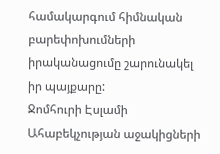համակարգում հիմնական բարեփոխումների իրականացումը շարունակել իր պայքարը:
Ջոմհուրի Էսլամի
Ահաբեկչության աջակիցների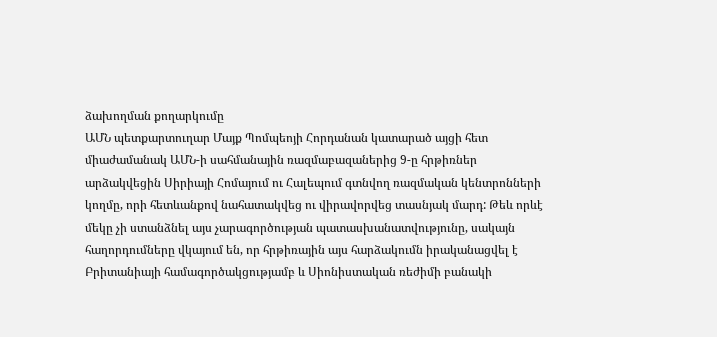ձախողման քողարկումը
ԱՄՆ պետքարտուղար Մայք Պոմպեոյի Հորդանան կատարած այցի հետ միաժամանակ ԱՄՆ-ի սահմանային ռազմաբազաներից 9-ը հրթիռներ արձակվեցին Սիրիայի Հոմայում ու Հալեպում գտնվող ռազմական կենտրոնների կողմը, որի հետևանքով նահատակվեց ու վիրավորվեց տասնյակ մարդ: Թեև որևէ մեկը չի ստանձնել այս չարագործության պատասխանատվությունը, սակայն հաղորդումները վկայում են, որ հրթիռային այս հարձակումն իրականացվել է Բրիտանիայի համագործակցությամբ և Սիոնիստական ռեժիմի բանակի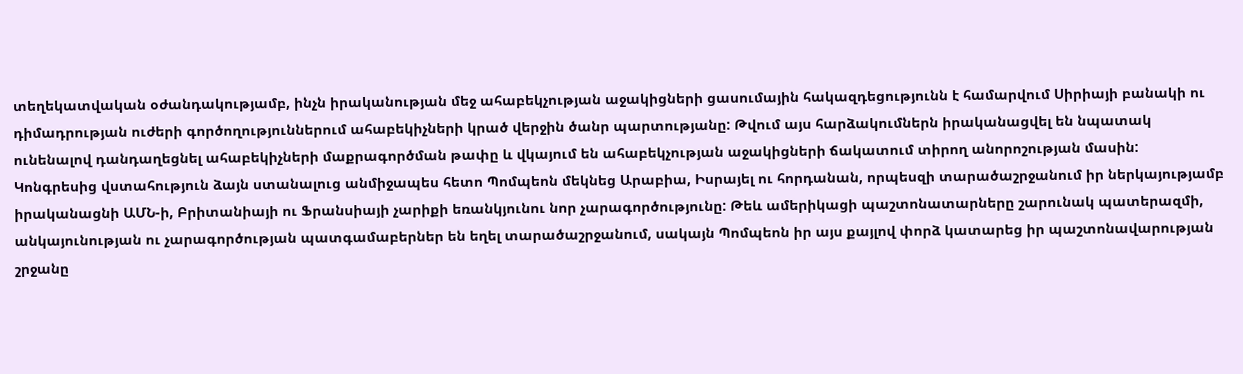տեղեկատվական օժանդակությամբ, ինչն իրականության մեջ ահաբեկչության աջակիցների ցասումային հակազդեցությունն է համարվում Սիրիայի բանակի ու դիմադրության ուժերի գործողություններում ահաբեկիչների կրած վերջին ծանր պարտությանը: Թվում այս հարձակումներն իրականացվել են նպատակ ունենալով դանդաղեցնել ահաբեկիչների մաքրագործման թափը և վկայում են ահաբեկչության աջակիցների ճակատում տիրող անորոշության մասին:
Կոնգրեսից վստահություն ձայն ստանալուց անմիջապես հետո Պոմպեոն մեկնեց Արաբիա, Իսրայել ու հորդանան, որպեսզի տարածաշրջանում իր ներկայությամբ իրականացնի ԱՄՆ-ի, Բրիտանիայի ու Ֆրանսիայի չարիքի եռանկյունու նոր չարագործությունը: Թեև ամերիկացի պաշտոնատարները շարունակ պատերազմի, անկայունության ու չարագործության պատգամաբերներ են եղել տարածաշրջանում, սակայն Պոմպեոն իր այս քայլով փորձ կատարեց իր պաշտոնավարության շրջանը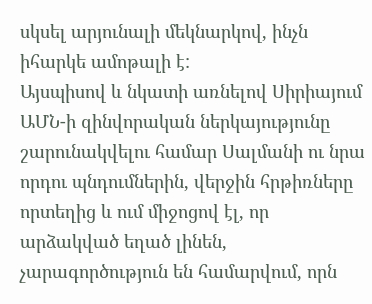սկսել արյունալի մեկնարկով, ինչն իհարկե ամոթալի է:
Այսպիսով և նկատի առնելով Սիրիայում ԱՄՆ-ի զինվորական ներկայությունը շարունակվելու համար Սալմանի ու նրա որդու պնդումներին, վերջին հրթիռները որտեղից և ում միջոցով էլ, որ արձակված եղած լինեն, չարագործություն են համարվում, որն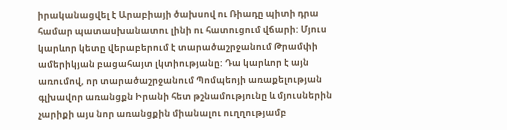իրականացվել է Արաբիայի ծախսով ու Ռիադը պիտի դրա համար պատասխանատու լինի ու հատուցում վճարի: Մյուս կարևոր կետը վերաբերում է տարածաշրջանում Թրամփի ամերիկյան բացահայտ լկտիությանը: Դա կարևոր է այն առումով, որ տարածաշրջանում Պոմպեոյի առաքելության գլխավոր առանցքն Իրանի հետ թշնամությունը և մյուսներին չարիքի այս նոր առանցքին միանալու ուղղությամբ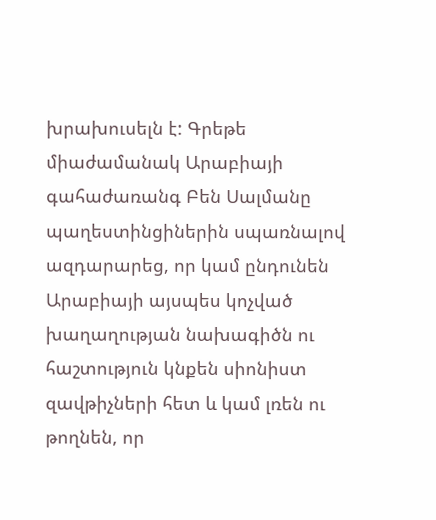խրախուսելն է: Գրեթե միաժամանակ Արաբիայի գահաժառանգ Բեն Սալմանը պաղեստինցիներին սպառնալով ազդարարեց, որ կամ ընդունեն Արաբիայի այսպես կոչված խաղաղության նախագիծն ու հաշտություն կնքեն սիոնիստ զավթիչների հետ և կամ լռեն ու թողնեն, որ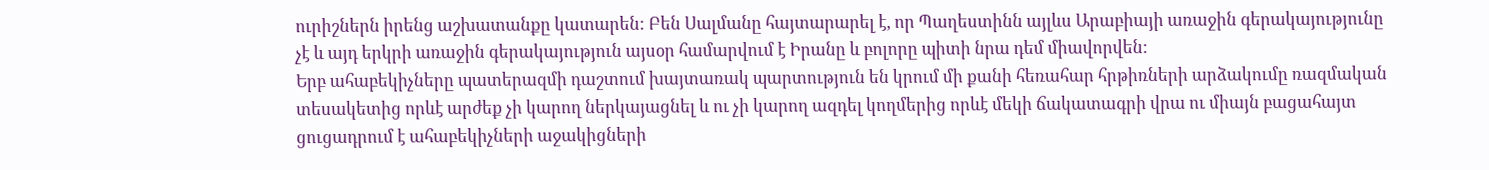ուրիշներն իրենց աշխատանքը կատարեն: Բեն Սալմանը հայտարարել է, որ Պաղեստինն այլևս Արաբիայի առաջին գերակայությունը չէ և այդ երկրի առաջին գերակայություն այսօր համարվում է Իրանը և բոլորը պիտի նրա դեմ միավորվեն:
Երբ ահաբեկիչները պատերազմի դաշտում խայտառակ պարտություն են կրում մի քանի հեռահար հրթիռների արձակումը ռազմական տեսակետից որևէ արժեք չի կարող ներկայացնել և ու չի կարող ազդել կողմերից որևէ մեկի ճակատագրի վրա ու միայն բացահայտ ցուցադրում է ահաբեկիչների աջակիցների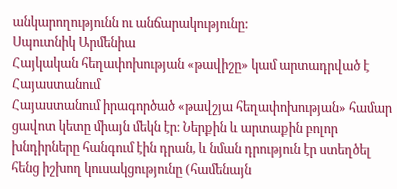անկարողությունն ու անճարակությունը:
Սպուտնիկ Արմենիա
Հայկական հեղափոխության «թավիշը» կամ արտադրված է Հայաստանում
Հայաստանում իրագործած «թավշյա հեղափոխության» համար ցավոտ կետը միայն մեկն էր։ Ներքին և արտաքին բոլոր խնդիրները հանգում էին դրան, և նման դրություն էր ստեղծել հենց իշխող կուսակցությունը (համենայն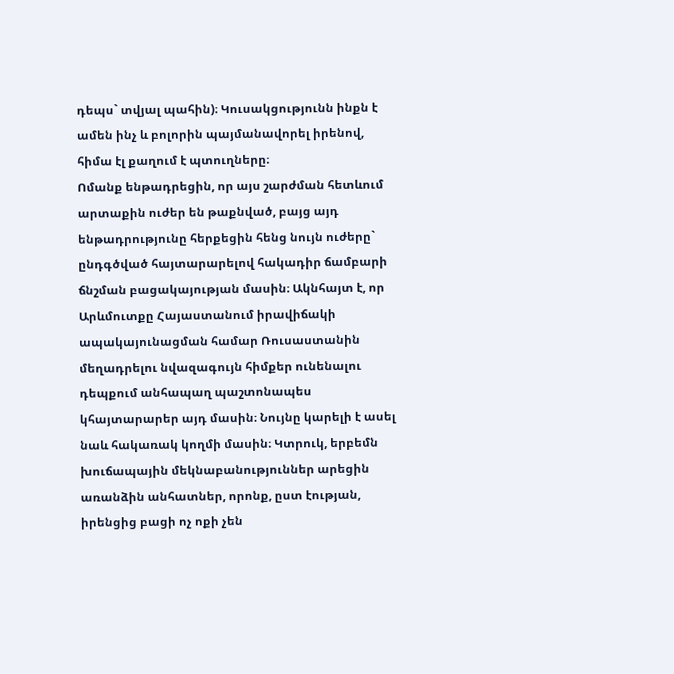դեպս` տվյալ պահին)։ Կուսակցությունն ինքն է ամեն ինչ և բոլորին պայմանավորել իրենով, հիմա էլ քաղում է պտուղները։
Ոմանք ենթադրեցին, որ այս շարժման հետևում արտաքին ուժեր են թաքնված, բայց այդ ենթադրությունը հերքեցին հենց նույն ուժերը` ընդգծված հայտարարելով հակադիր ճամբարի ճնշման բացակայության մասին։ Ակնհայտ է, որ Արևմուտքը Հայաստանում իրավիճակի ապակայունացման համար Ռուսաստանին մեղադրելու նվազագույն հիմքեր ունենալու դեպքում անհապաղ պաշտոնապես կհայտարարեր այդ մասին։ Նույնը կարելի է ասել նաև հակառակ կողմի մասին։ Կտրուկ, երբեմն խուճապային մեկնաբանություններ արեցին առանձին անհատներ, որոնք, ըստ էության, իրենցից բացի ոչ ոքի չեն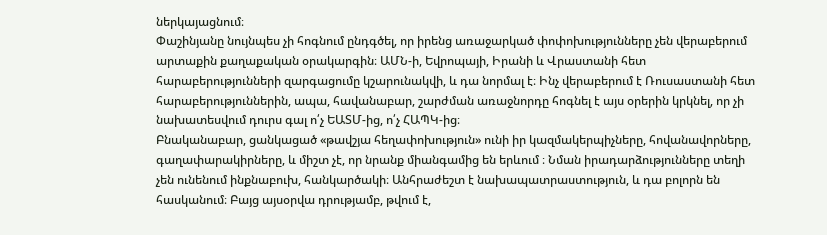ներկայացնում։
Փաշինյանը նույնպես չի հոգնում ընդգծել, որ իրենց առաջարկած փոփոխությունները չեն վերաբերում արտաքին քաղաքական օրակարգին։ ԱՄՆ-ի, Եվրոպայի, Իրանի և Վրաստանի հետ հարաբերությունների զարգացումը կշարունակվի, և դա նորմալ է։ Ինչ վերաբերում է Ռուսաստանի հետ հարաբերություններին, ապա, հավանաբար, շարժման առաջնորդը հոգնել է այս օրերին կրկնել, որ չի նախատեսվում դուրս գալ ո՛չ ԵԱՏՄ-ից, ո՛չ ՀԱՊԿ-ից։
Բնականաբար, ցանկացած «թավշյա հեղափոխություն» ունի իր կազմակերպիչները, հովանավորները, գաղափարակիրները, և միշտ չէ, որ նրանք միանգամից են երևում ։ Նման իրադարձությունները տեղի չեն ունենում ինքնաբուխ, հանկարծակի։ Անհրաժեշտ է նախապատրաստություն, և դա բոլորն են հասկանում։ Բայց այսօրվա դրությամբ, թվում է,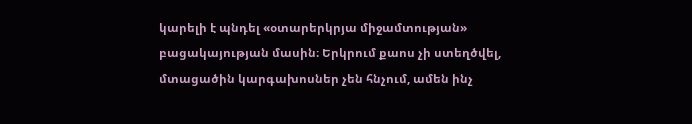կարելի է պնդել «օտարերկրյա միջամտության» բացակայության մասին։ Երկրում քաոս չի ստեղծվել, մտացածին կարգախոսներ չեն հնչում, ամեն ինչ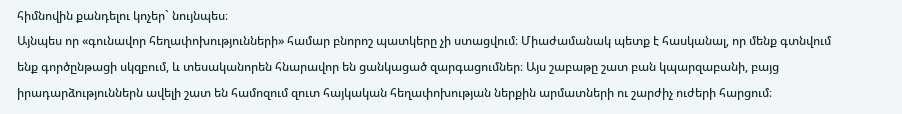հիմնովին քանդելու կոչեր` նույնպես։
Այնպես որ «գունավոր հեղափոխությունների» համար բնորոշ պատկերը չի ստացվում։ Միաժամանակ պետք է հասկանալ, որ մենք գտնվում ենք գործընթացի սկզբում, և տեսականորեն հնարավոր են ցանկացած զարգացումներ։ Այս շաբաթը շատ բան կպարզաբանի, բայց իրադարձություններն ավելի շատ են համոզում զուտ հայկական հեղափոխության ներքին արմատների ու շարժիչ ուժերի հարցում։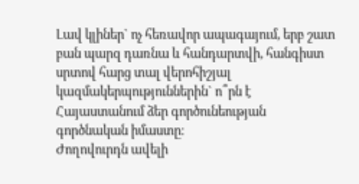Լավ կլիներ` ոչ հեռավոր ապագայում, երբ շատ բան պարզ դառնա և հանդարտվի, հանգիստ սրտով հարց տալ վերոհիշյալ կազմակերպություններին` ո՞րն է Հայաստանում ձեր գործունեության գործնական իմաստը։
Ժողովուրդն ավելի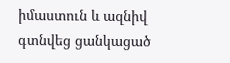իմաստուն և ազնիվ գտնվեց ցանկացած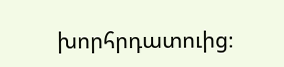խորհրդատուից։